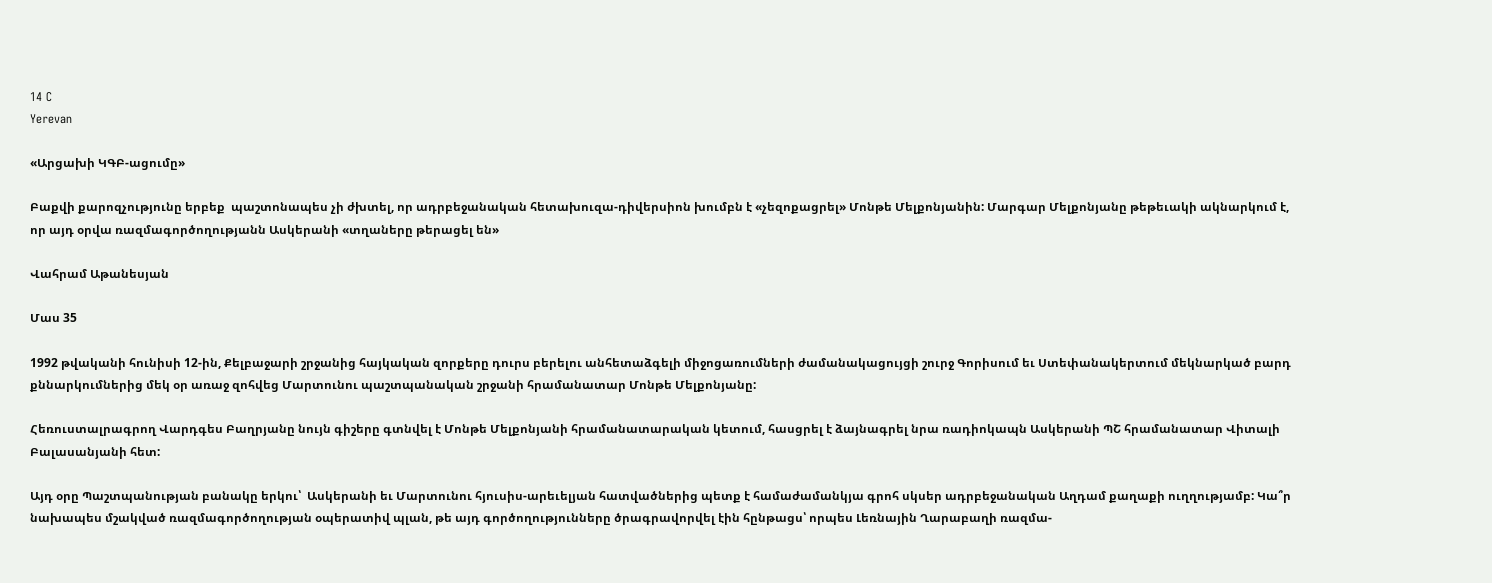14 C
Yerevan

«Արցախի ԿԳԲ-ացումը»

Բաքվի քարոզչությունը երբեք  պաշտոնապես չի ժխտել, որ ադրբեջանական հետախուզա-դիվերսիոն խումբն է «չեզոքացրել» Մոնթե Մելքոնյանին: Մարգար Մելքոնյանը թեթեւակի ակնարկում է, որ այդ օրվա ռազմագործողությանն Ասկերանի «տղաները թերացել են»

Վահրամ Աթանեսյան

Մաս 35

1992 թվականի հունիսի 12-ին, Քելբաջարի շրջանից հայկական զորքերը դուրս բերելու անհետաձգելի միջոցառումների ժամանակացույցի շուրջ Գորիսում եւ Ստեփանակերտում մեկնարկած բարդ քննարկումներից մեկ օր առաջ զոհվեց Մարտունու պաշտպանական շրջանի հրամանատար Մոնթե Մելքոնյանը:

Հեռուստալրագրող Վարդգես Բաղրյանը նույն գիշերը գտնվել է Մոնթե Մելքոնյանի հրամանատարական կետում, հասցրել է ձայնագրել նրա ռադիոկապն Ասկերանի ՊՇ հրամանատար Վիտալի Բալասանյանի հետ:

Այդ օրը Պաշտպանության բանակը երկու՝  Ասկերանի եւ Մարտունու հյուսիս-արեւելյան հատվածներից պետք է համաժամանկյա գրոհ սկսեր ադրբեջանական Աղդամ քաղաքի ուղղությամբ: Կա՞ր նախապես մշակված ռազմագործողության օպերատիվ պլան, թե այդ գործողությունները ծրագրավորվել էին հընթացս՝ որպես Լեռնային Ղարաբաղի ռազմա-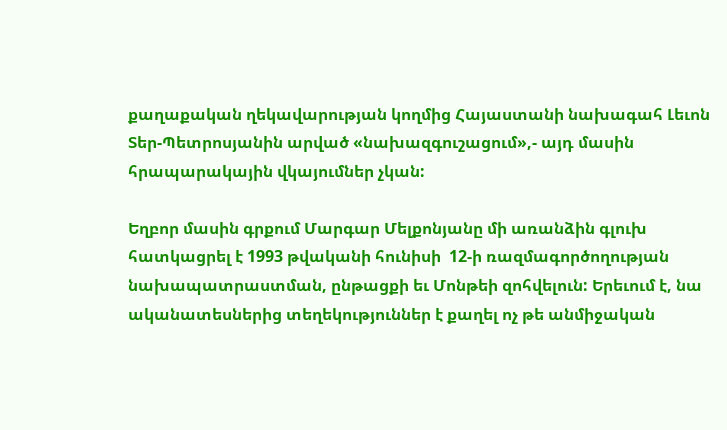քաղաքական ղեկավարության կողմից Հայաստանի նախագահ Լեւոն Տեր-Պետրոսյանին արված «նախազգուշացում»,- այդ մասին հրապարակային վկայումներ չկան:

Եղբոր մասին գրքում Մարգար Մելքոնյանը մի առանձին գլուխ հատկացրել է 1993 թվականի հունիսի  12‑ի ռազմագործողության նախապատրաստման, ընթացքի եւ Մոնթեի զոհվելուն: Երեւում է, նա ականատեսներից տեղեկություններ է քաղել ոչ թե անմիջական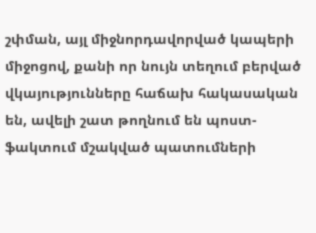շփման, այլ միջնորդավորված կապերի միջոցով, քանի որ նույն տեղում բերված վկայությունները հաճախ հակասական են, ավելի շատ թողնում են պոստ-ֆակտում մշակված պատումների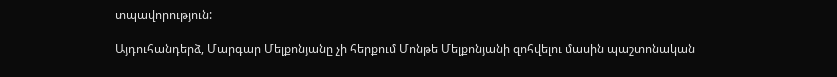տպավորություն:

Այդուհանդերձ, Մարգար Մելքոնյանը չի հերքում Մոնթե Մելքոնյանի զոհվելու մասին պաշտոնական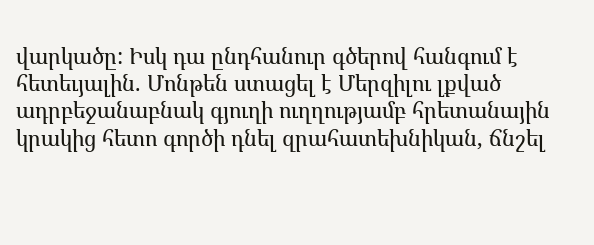վարկածը: Իսկ դա ընդհանուր գծերով հանգում է հետեւյալին. Մոնթեն ստացել է Մերզիլու լքված ադրբեջանաբնակ գյուղի ուղղությամբ հրետանային կրակից հետո գործի դնել զրահատեխնիկան, ճնշել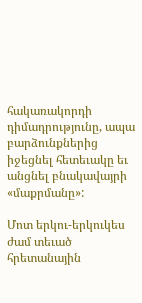հակառակորդի դիմադրությունը, ապա բարձունքներից իջեցնել հետեւակը եւ անցնել բնակավայրի «մաքրմանը»:

Մոտ երկու-երկուկես ժամ տեւած հրետանային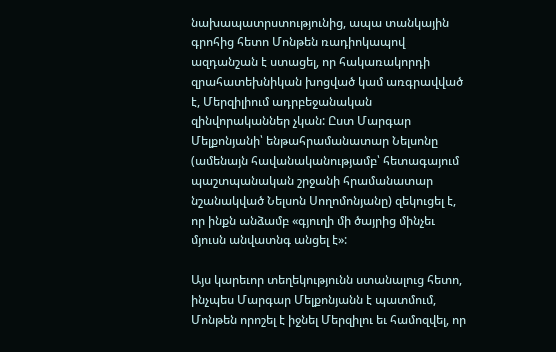նախապատրստությունից, ապա տանկային գրոհից հետո Մոնթեն ռադիոկապով ազդանշան է ստացել, որ հակառակորդի զրահատեխնիկան խոցված կամ առգրավված է, Մերզիլիում ադրբեջանական զինվորականներ չկան: Ըստ Մարգար Մելքոնյանի՝ ենթահրամանատար Նելսոնը (ամենայն հավանականությամբ՝ հետագայում պաշտպանական շրջանի հրամանատար նշանակված Նելսոն Սողոմոնյանը) զեկուցել է, որ ինքն անձամբ «գյուղի մի ծայրից մինչեւ մյուսն անվատնգ անցել է»:

Այս կարեւոր տեղեկությունն ստանալուց հետո, ինչպես Մարգար Մելքոնյանն է պատմում, Մոնթեն որոշել է իջնել Մերզիլու եւ համոզվել, որ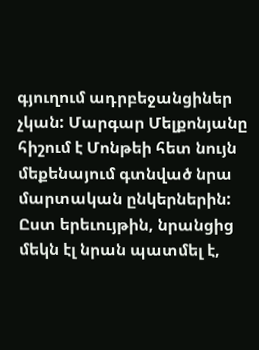գյուղում ադրբեջանցիներ չկան: Մարգար Մելքոնյանը հիշում է Մոնթեի հետ նույն մեքենայում գտնված նրա մարտական ընկերներին: Ըստ երեւույթին, նրանցից մեկն էլ նրան պատմել է,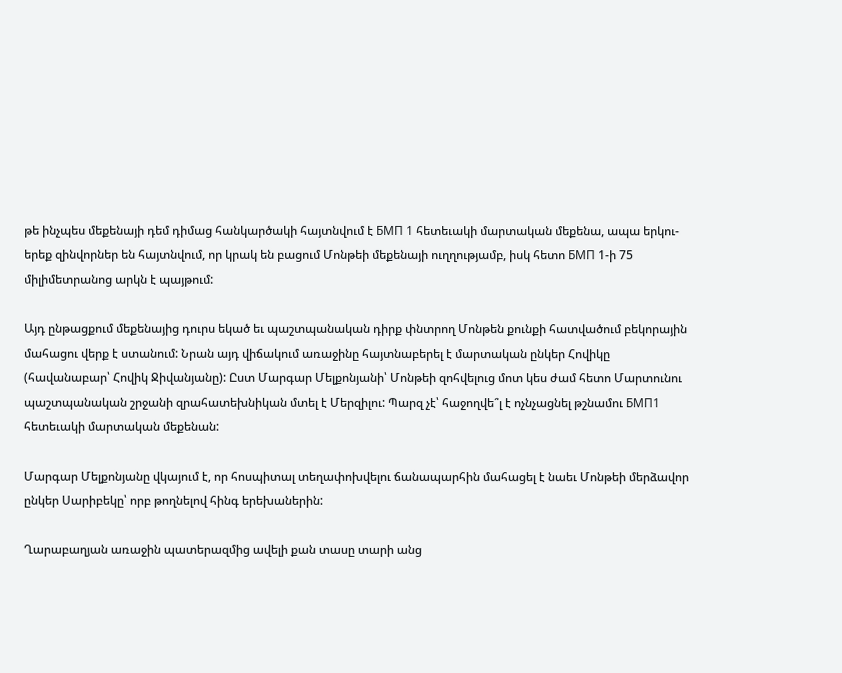թե ինչպես մեքենայի դեմ դիմաց հանկարծակի հայտնվում է БМП 1 հետեւակի մարտական մեքենա, ապա երկու-երեք զինվորներ են հայտնվում, որ կրակ են բացում Մոնթեի մեքենայի ուղղությամբ, իսկ հետո БМП 1‑ի 75 միլիմետրանոց արկն է պայթում:

Այդ ընթացքում մեքենայից դուրս եկած եւ պաշտպանական դիրք փնտրող Մոնթեն քունքի հատվածում բեկորային մահացու վերք է ստանում: Նրան այդ վիճակում առաջինը հայտնաբերել է մարտական ընկեր Հովիկը (հավանաբար՝ Հովիկ Ջիվանյանը): Ըստ Մարգար Մելքոնյանի՝ Մոնթեի զոհվելուց մոտ կես ժամ հետո Մարտունու պաշտպանական շրջանի զրահատեխնիկան մտել է Մերզիլու: Պարզ չէ՝ հաջողվե՞լ է ոչնչացնել թշնամու БМП1 հետեւակի մարտական մեքենան:

Մարգար Մելքոնյանը վկայում է, որ հոսպիտալ տեղափոխվելու ճանապարհին մահացել է նաեւ Մոնթեի մերձավոր ընկեր Սարիբեկը՝ որբ թողնելով հինգ երեխաներին:

Ղարաբաղյան առաջին պատերազմից ավելի քան տասը տարի անց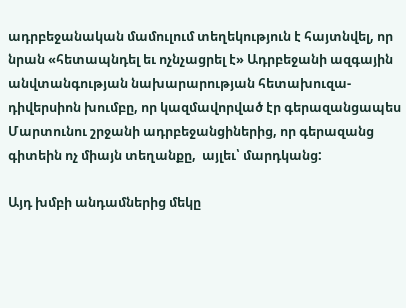ադրբեջանական մամուլում տեղեկություն է հայտնվել, որ նրան «հետապնդել եւ ոչնչացրել է» Ադրբեջանի ազգային անվտանգության նախարարության հետախուզա-դիվերսիոն խումբը, որ կազմավորված էր գերազանցապես Մարտունու շրջանի ադրբեջանցիներից, որ գերազանց գիտեին ոչ միայն տեղանքը,  այլեւ՝ մարդկանց:

Այդ խմբի անդամներից մեկը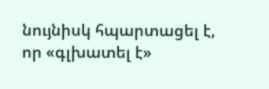նույնիսկ հպարտացել է, որ «գլխատել է»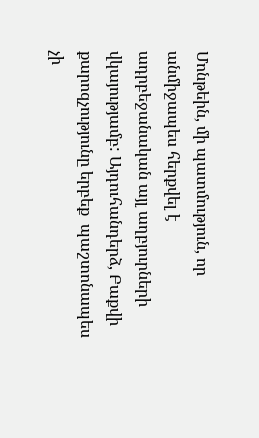Մոնթեին, մի պատմություն, որ անմիջապես հերքվել է ադրբեջանական այլ աղբյուրների վկայությամբ: Այդուհանդերձ, Բաքվի քարոզչությունը երբեք  պաշտոնապես չի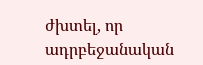ժխտել, որ ադրբեջանական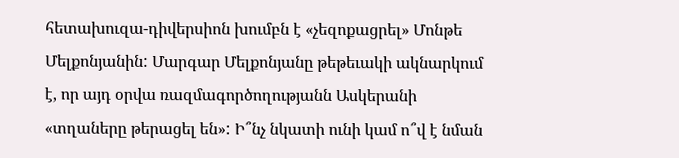հետախուզա-դիվերսիոն խումբն է «չեզոքացրել» Մոնթե Մելքոնյանին: Մարգար Մելքոնյանը թեթեւակի ակնարկում է, որ այդ օրվա ռազմագործողությանն Ասկերանի «տղաները թերացել են»: Ի՞նչ նկատի ունի կամ ո՞վ է նման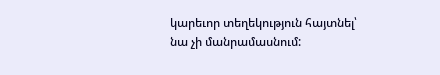կարեւոր տեղեկություն հայտնել՝ նա չի մանրամասնում: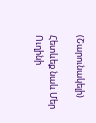(Շարունակելի)

Հետևեք նաև Մեր Ուղինի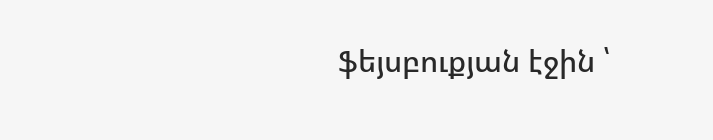ֆեյսբուքյան էջին ՝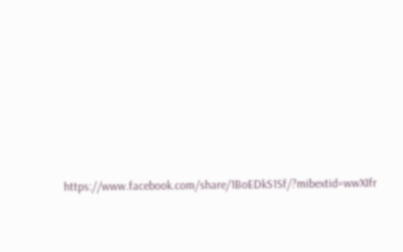https://www.facebook.com/share/1BoEDkS1Sf/?mibextid=wwXIfr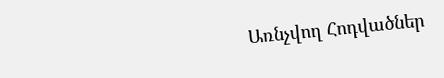Առնչվող Հոդվածներ